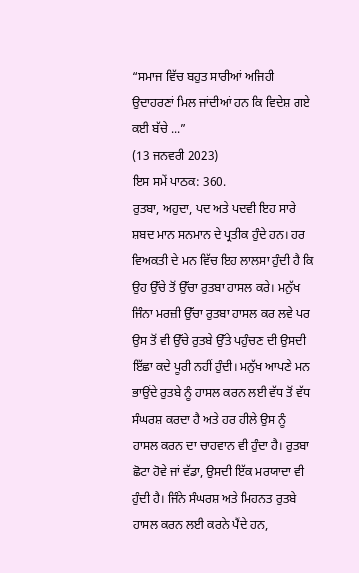“ਸਮਾਜ ਵਿੱਚ ਬਹੁਤ ਸਾਰੀਆਂ ਅਜਿਹੀ ਉਦਾਹਰਣਾਂ ਮਿਲ ਜਾਂਦੀਆਂ ਹਨ ਕਿ ਵਿਦੇਸ਼ ਗਏ ਕਈ ਬੱਚੇ ...”
(13 ਜਨਵਰੀ 2023)
ਇਸ ਸਮੇਂ ਪਾਠਕ: 360.
ਰੁਤਬਾ, ਅਹੁਦਾ, ਪਦ ਅਤੇ ਪਦਵੀ ਇਹ ਸਾਰੇ ਸ਼ਬਦ ਮਾਨ ਸਨਮਾਨ ਦੇ ਪ੍ਰਤੀਕ ਹੁੰਦੇ ਹਨ। ਹਰ ਵਿਅਕਤੀ ਦੇ ਮਨ ਵਿੱਚ ਇਹ ਲਾਲਸਾ ਹੁੰਦੀ ਹੈ ਕਿ ਉਹ ਉੱਚੇ ਤੋਂ ਉੱਚਾ ਰੁਤਬਾ ਹਾਸਲ ਕਰੇ। ਮਨੁੱਖ ਜਿੰਨਾ ਮਰਜ਼ੀ ਉੱਚਾ ਰੁਤਬਾ ਹਾਸਲ ਕਰ ਲਵੇ ਪਰ ਉਸ ਤੋਂ ਵੀ ਉੱਚੇ ਰੁਤਬੇ ਉੱਤੇ ਪਹੁੰਚਣ ਦੀ ਉਸਦੀ ਇੱਛਾ ਕਦੇ ਪੂਰੀ ਨਹੀਂ ਹੁੰਦੀ। ਮਨੁੱਖ ਆਪਣੇ ਮਨ ਭਾਉਂਦੇ ਰੁਤਬੇ ਨੂੰ ਹਾਸਲ ਕਰਨ ਲਈ ਵੱਧ ਤੋਂ ਵੱਧ ਸੰਘਰਸ਼ ਕਰਦਾ ਹੈ ਅਤੇ ਹਰ ਹੀਲੇ ਉਸ ਨੂੰ ਹਾਸਲ ਕਰਨ ਦਾ ਚਾਹਵਾਨ ਵੀ ਹੁੰਦਾ ਹੈ। ਰੁਤਬਾ ਛੋਟਾ ਹੋਵੇ ਜਾਂ ਵੱਡਾ, ਉਸਦੀ ਇੱਕ ਮਰਯਾਦਾ ਵੀ ਹੁੰਦੀ ਹੈ। ਜਿੰਨੇ ਸੰਘਰਸ਼ ਅਤੇ ਮਿਹਨਤ ਰੁਤਬੇ ਹਾਸਲ ਕਰਨ ਲਈ ਕਰਨੇ ਪੈਂਦੇ ਹਨ,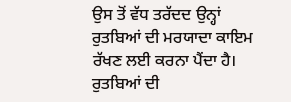ਉਸ ਤੋਂ ਵੱਧ ਤਰੱਦਦ ਉਨ੍ਹਾਂ ਰੁਤਬਿਆਂ ਦੀ ਮਰਯਾਦਾ ਕਾਇਮ ਰੱਖਣ ਲਈ ਕਰਨਾ ਪੈਂਦਾ ਹੈ। ਰੁਤਬਿਆਂ ਦੀ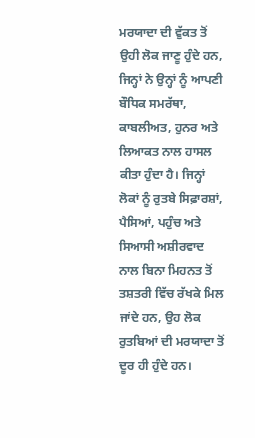ਮਰਯਾਦਾ ਦੀ ਵੁੱਕਤ ਤੋਂ ਉਹੀ ਲੋਕ ਜਾਣੂ ਹੁੰਦੇ ਹਨ, ਜਿਨ੍ਹਾਂ ਨੇ ਉਨ੍ਹਾਂ ਨੂੰ ਆਪਣੀ ਬੌਧਿਕ ਸਮਰੱਥਾ, ਕਾਬਲੀਅਤ, ਹੁਨਰ ਅਤੇ ਲਿਆਕਤ ਨਾਲ ਹਾਸਲ ਕੀਤਾ ਹੁੰਦਾ ਹੈ। ਜਿਨ੍ਹਾਂ ਲੋਕਾਂ ਨੂੰ ਰੁਤਬੇ ਸਿਫ਼ਾਰਸ਼ਾਂ, ਪੈਸਿਆਂ, ਪਹੁੰਚ ਅਤੇ ਸਿਆਸੀ ਅਸ਼ੀਰਵਾਦ ਨਾਲ ਬਿਨਾ ਮਿਹਨਤ ਤੋਂ ਤਸ਼ਤਰੀ ਵਿੱਚ ਰੱਖਕੇ ਮਿਲ ਜਾਂਦੇ ਹਨ, ਉਹ ਲੋਕ ਰੁਤਬਿਆਂ ਦੀ ਮਰਯਾਦਾ ਤੋਂ ਦੂਰ ਹੀ ਹੁੰਦੇ ਹਨ।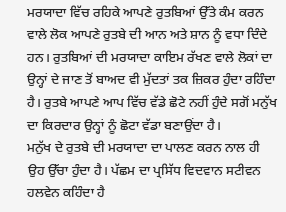ਮਰਯਾਦਾ ਵਿੱਚ ਰਹਿਕੇ ਆਪਣੇ ਰੁਤਬਿਆਂ ਉੱਤੇ ਕੰਮ ਕਰਨ ਵਾਲੇ ਲੋਕ ਆਪਣੇ ਰੁਤਬੇ ਦੀ ਆਨ ਅਤੇ ਸ਼ਾਨ ਨੂੰ ਵਧਾ ਦਿੰਦੇ ਹਨ। ਰੁਤਬਿਆਂ ਦੀ ਮਰਯਾਦਾ ਕਾਇਮ ਰੱਖਣ ਵਾਲੇ ਲੋਕਾਂ ਦਾ ਉਨ੍ਹਾਂ ਦੇ ਜਾਣ ਤੋਂ ਬਾਅਦ ਵੀ ਮੁੱਦਤਾਂ ਤਕ ਜ਼ਿਕਰ ਹੁੰਦਾ ਰਹਿੰਦਾ ਹੈ। ਰੁਤਬੇ ਆਪਣੇ ਆਪ ਵਿੱਚ ਵੱਡੇ ਛੋਟੇ ਨਹੀਂ ਹੁੰਦੇ ਸਗੋਂ ਮਨੁੱਖ ਦਾ ਕਿਰਦਾਰ ਉਨ੍ਹਾਂ ਨੂੰ ਛੋਟਾ ਵੱਡਾ ਬਣਾਉਂਦਾ ਹੈ।
ਮਨੁੱਖ ਦੇ ਰੁਤਬੇ ਦੀ ਮਰਯਾਦਾ ਦਾ ਪਾਲਣ ਕਰਨ ਨਾਲ ਹੀ ਉਹ ਉੱਚਾ ਹੁੰਦਾ ਹੈ। ਪੱਛਮ ਦਾ ਪ੍ਰਸਿੱਧ ਵਿਦਵਾਨ ਸਟੀਵਨ ਹਲਵੇਨ ਕਹਿੰਦਾ ਹੈ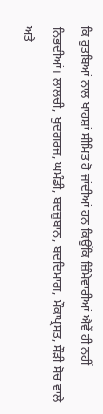ਕਿ ਰੁਤਬਿਆਂ ਨਾਲ ਖਾਹਸ਼ਾਂ ਸੀਮਿਤ ਹੋ ਜਾਂਦੀਆਂ ਹਨ ਕਿਉਂਕਿ ਜ਼ਿੰਮੇਵਾਰੀਆਂ ਐਵੇਂ ਹੀ ਨਹੀਂ ਨਿਭਦੀਆਂ। ਲਾਲਚੀ, ਖੁਦਗਰਜ, ਘਮੰਡੀ, ਬਦਜ਼ੁਬਾਨ, ਬਦਦਿਮਾਗ, ਮੌਕਾਪ੍ਰਸਤ, ਸੌੜੀ ਸੋਚ ਵਾਲੇ ਅਤੇ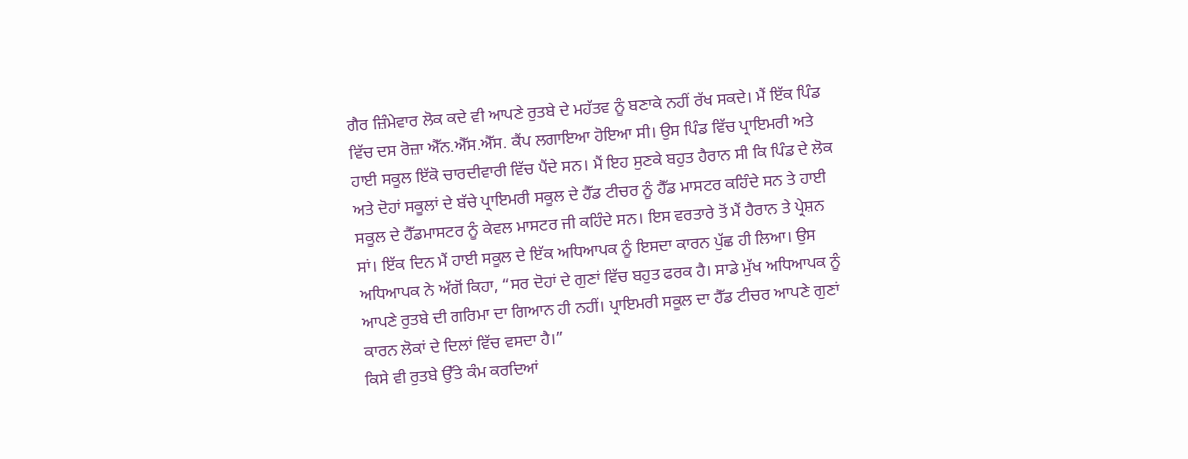ਗੈਰ ਜ਼ਿੰਮੇਵਾਰ ਲੋਕ ਕਦੇ ਵੀ ਆਪਣੇ ਰੁਤਬੇ ਦੇ ਮਹੱਤਵ ਨੂੰ ਬਣਾਕੇ ਨਹੀਂ ਰੱਖ ਸਕਦੇ। ਮੈਂ ਇੱਕ ਪਿੰਡ ਵਿੱਚ ਦਸ ਰੋਜ਼ਾ ਐੱਨ.ਐੱਸ.ਐੱਸ. ਕੈਂਪ ਲਗਾਇਆ ਹੋਇਆ ਸੀ। ਉਸ ਪਿੰਡ ਵਿੱਚ ਪ੍ਰਾਇਮਰੀ ਅਤੇ ਹਾਈ ਸਕੂਲ ਇੱਕੋ ਚਾਰਦੀਵਾਰੀ ਵਿੱਚ ਪੈਂਦੇ ਸਨ। ਮੈਂ ਇਹ ਸੁਣਕੇ ਬਹੁਤ ਹੈਰਾਨ ਸੀ ਕਿ ਪਿੰਡ ਦੇ ਲੋਕ ਅਤੇ ਦੋਹਾਂ ਸਕੂਲਾਂ ਦੇ ਬੱਚੇ ਪ੍ਰਾਇਮਰੀ ਸਕੂਲ ਦੇ ਹੈੱਡ ਟੀਚਰ ਨੂੰ ਹੈੱਡ ਮਾਸਟਰ ਕਹਿੰਦੇ ਸਨ ਤੇ ਹਾਈ ਸਕੂਲ ਦੇ ਹੈੱਡਮਾਸਟਰ ਨੂੰ ਕੇਵਲ ਮਾਸਟਰ ਜੀ ਕਹਿੰਦੇ ਸਨ। ਇਸ ਵਰਤਾਰੇ ਤੋਂ ਮੈਂ ਹੈਰਾਨ ਤੇ ਪ੍ਰੇਸ਼ਨ ਸਾਂ। ਇੱਕ ਦਿਨ ਮੈਂ ਹਾਈ ਸਕੂਲ ਦੇ ਇੱਕ ਅਧਿਆਪਕ ਨੂੰ ਇਸਦਾ ਕਾਰਨ ਪੁੱਛ ਹੀ ਲਿਆ। ਉਸ ਅਧਿਆਪਕ ਨੇ ਅੱਗੋਂ ਕਿਹਾ, “ਸਰ ਦੋਹਾਂ ਦੇ ਗੁਣਾਂ ਵਿੱਚ ਬਹੁਤ ਫਰਕ ਹੈ। ਸਾਡੇ ਮੁੱਖ ਅਧਿਆਪਕ ਨੂੰ ਆਪਣੇ ਰੁਤਬੇ ਦੀ ਗਰਿਮਾ ਦਾ ਗਿਆਨ ਹੀ ਨਹੀਂ। ਪ੍ਰਾਇਮਰੀ ਸਕੂਲ ਦਾ ਹੈੱਡ ਟੀਚਰ ਆਪਣੇ ਗੁਣਾਂ ਕਾਰਨ ਲੋਕਾਂ ਦੇ ਦਿਲਾਂ ਵਿੱਚ ਵਸਦਾ ਹੈ।”
ਕਿਸੇ ਵੀ ਰੁਤਬੇ ਉੱਤੇ ਕੰਮ ਕਰਦਿਆਂ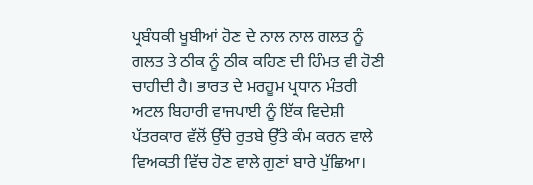ਪ੍ਰਬੰਧਕੀ ਖੂਬੀਆਂ ਹੋਣ ਦੇ ਨਾਲ ਨਾਲ ਗਲਤ ਨੂੰ ਗਲਤ ਤੇ ਠੀਕ ਨੂੰ ਠੀਕ ਕਹਿਣ ਦੀ ਹਿੰਮਤ ਵੀ ਹੋਣੀ ਚਾਹੀਦੀ ਹੈ। ਭਾਰਤ ਦੇ ਮਰਹੂਮ ਪ੍ਰਧਾਨ ਮੰਤਰੀ ਅਟਲ ਬਿਹਾਰੀ ਵਾਜਪਾਈ ਨੂੰ ਇੱਕ ਵਿਦੇਸ਼ੀ ਪੱਤਰਕਾਰ ਵੱਲੋਂ ਉੱਚੇ ਰੁਤਬੇ ਉੱਤੇ ਕੰਮ ਕਰਨ ਵਾਲੇ ਵਿਅਕਤੀ ਵਿੱਚ ਹੋਣ ਵਾਲੇ ਗੁਣਾਂ ਬਾਰੇ ਪੁੱਛਿਆ।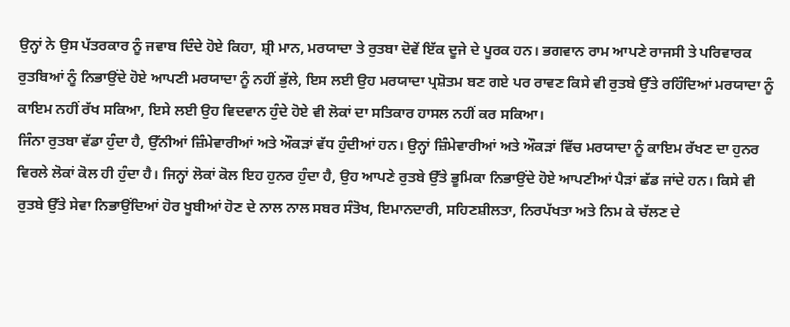ਉਨ੍ਹਾਂ ਨੇ ਉਸ ਪੱਤਰਕਾਰ ਨੂੰ ਜਵਾਬ ਦਿੰਦੇ ਹੋਏ ਕਿਹਾ, ਸ਼੍ਰੀ ਮਾਨ, ਮਰਯਾਦਾ ਤੇ ਰੁਤਬਾ ਦੋਵੇਂ ਇੱਕ ਦੂਜੇ ਦੇ ਪੂਰਕ ਹਨ। ਭਗਵਾਨ ਰਾਮ ਆਪਣੇ ਰਾਜਸੀ ਤੇ ਪਰਿਵਾਰਕ ਰੁਤਬਿਆਂ ਨੂੰ ਨਿਭਾਉਂਦੇ ਹੋਏ ਆਪਣੀ ਮਰਯਾਦਾ ਨੂੰ ਨਹੀਂ ਭੁੱਲੇ, ਇਸ ਲਈ ਉਹ ਮਰਯਾਦਾ ਪ੍ਰਸ਼ੋਤਮ ਬਣ ਗਏ ਪਰ ਰਾਵਣ ਕਿਸੇ ਵੀ ਰੁਤਬੇ ਉੱਤੇ ਰਹਿੰਦਿਆਂ ਮਰਯਾਦਾ ਨੂੰ ਕਾਇਮ ਨਹੀਂ ਰੱਖ ਸਕਿਆ, ਇਸੇ ਲਈ ਉਹ ਵਿਦਵਾਨ ਹੁੰਦੇ ਹੋਏ ਵੀ ਲੋਕਾਂ ਦਾ ਸਤਿਕਾਰ ਹਾਸਲ ਨਹੀਂ ਕਰ ਸਕਿਆ।
ਜਿੰਨਾ ਰੁਤਬਾ ਵੱਡਾ ਹੁੰਦਾ ਹੈ, ਉੱਨੀਆਂ ਜ਼ਿੰਮੇਵਾਰੀਆਂ ਅਤੇ ਔਕੜਾਂ ਵੱਧ ਹੁੰਦੀਆਂ ਹਨ। ਉਨ੍ਹਾਂ ਜ਼ਿੰਮੇਵਾਰੀਆਂ ਅਤੇ ਔਕੜਾਂ ਵਿੱਚ ਮਰਯਾਦਾ ਨੂੰ ਕਾਇਮ ਰੱਖਣ ਦਾ ਹੁਨਰ ਵਿਰਲੇ ਲੋਕਾਂ ਕੋਲ ਹੀ ਹੁੰਦਾ ਹੈ। ਜਿਨ੍ਹਾਂ ਲੋਕਾਂ ਕੋਲ ਇਹ ਹੁਨਰ ਹੁੰਦਾ ਹੈ, ਉਹ ਆਪਣੇ ਰੁਤਬੇ ਉੱਤੇ ਭੂਮਿਕਾ ਨਿਭਾਉਂਦੇ ਹੋਏ ਆਪਣੀਆਂ ਪੈੜਾਂ ਛੱਡ ਜਾਂਦੇ ਹਨ। ਕਿਸੇ ਵੀ ਰੁਤਬੇ ਉੱਤੇ ਸੇਵਾ ਨਿਭਾਉਂਦਿਆਂ ਹੋਰ ਖੂਬੀਆਂ ਹੋਣ ਦੇ ਨਾਲ ਨਾਲ ਸਬਰ ਸੰਤੋਖ, ਇਮਾਨਦਾਰੀ, ਸਹਿਣਸ਼ੀਲਤਾ, ਨਿਰਪੱਖਤਾ ਅਤੇ ਨਿਮ ਕੇ ਚੱਲਣ ਦੇ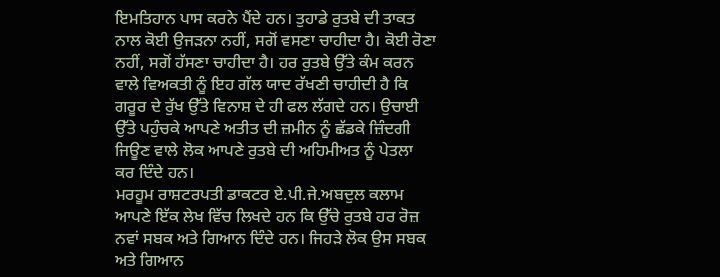ਇਮਤਿਹਾਨ ਪਾਸ ਕਰਨੇ ਪੈਂਦੇ ਹਨ। ਤੁਹਾਡੇ ਰੁਤਬੇ ਦੀ ਤਾਕਤ ਨਾਲ ਕੋਈ ਉਜੜਨਾ ਨਹੀਂ, ਸਗੋਂ ਵਸਣਾ ਚਾਹੀਦਾ ਹੈ। ਕੋਈ ਰੋਣਾ ਨਹੀਂ, ਸਗੋਂ ਹੱਸਣਾ ਚਾਹੀਦਾ ਹੈ। ਹਰ ਰੁਤਬੇ ਉੱਤੇ ਕੰਮ ਕਰਨ ਵਾਲੇ ਵਿਅਕਤੀ ਨੂੰ ਇਹ ਗੱਲ ਯਾਦ ਰੱਖਣੀ ਚਾਹੀਦੀ ਹੈ ਕਿ ਗਰੂਰ ਦੇ ਰੁੱਖ ਉੱਤੇ ਵਿਨਾਸ਼ ਦੇ ਹੀ ਫਲ ਲੱਗਦੇ ਹਨ। ਉਚਾਈ ਉੱਤੇ ਪਹੁੰਚਕੇ ਆਪਣੇ ਅਤੀਤ ਦੀ ਜ਼ਮੀਨ ਨੂੰ ਛੱਡਕੇ ਜ਼ਿੰਦਗੀ ਜਿਊਣ ਵਾਲੇ ਲੋਕ ਆਪਣੇ ਰੁਤਬੇ ਦੀ ਅਹਿਮੀਅਤ ਨੂੰ ਪੇਤਲਾ ਕਰ ਦਿੰਦੇ ਹਨ।
ਮਰਹੂਮ ਰਾਸ਼ਟਰਪਤੀ ਡਾਕਟਰ ਏ.ਪੀ.ਜੇ.ਅਬਦੁਲ ਕਲਾਮ ਆਪਣੇ ਇੱਕ ਲੇਖ ਵਿੱਚ ਲਿਖਦੇ ਹਨ ਕਿ ਉੱਚੇ ਰੁਤਬੇ ਹਰ ਰੋਜ਼ ਨਵਾਂ ਸਬਕ ਅਤੇ ਗਿਆਨ ਦਿੰਦੇ ਹਨ। ਜਿਹੜੇ ਲੋਕ ਉਸ ਸਬਕ ਅਤੇ ਗਿਆਨ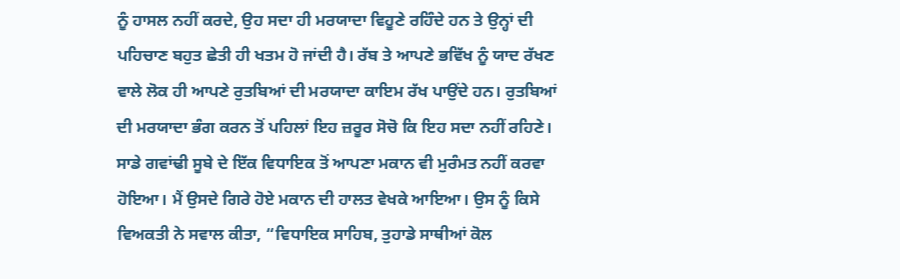ਨੂੰ ਹਾਸਲ ਨਹੀਂ ਕਰਦੇ, ਉਹ ਸਦਾ ਹੀ ਮਰਯਾਦਾ ਵਿਹੂਣੇ ਰਹਿੰਦੇ ਹਨ ਤੇ ਉਨ੍ਹਾਂ ਦੀ ਪਹਿਚਾਣ ਬਹੁਤ ਛੇਤੀ ਹੀ ਖਤਮ ਹੋ ਜਾਂਦੀ ਹੈ। ਰੱਬ ਤੇ ਆਪਣੇ ਭਵਿੱਖ ਨੂੰ ਯਾਦ ਰੱਖਣ ਵਾਲੇ ਲੋਕ ਹੀ ਆਪਣੇ ਰੁਤਬਿਆਂ ਦੀ ਮਰਯਾਦਾ ਕਾਇਮ ਰੱਖ ਪਾਉਂਦੇ ਹਨ। ਰੁਤਬਿਆਂ ਦੀ ਮਰਯਾਦਾ ਭੰਗ ਕਰਨ ਤੋਂ ਪਹਿਲਾਂ ਇਹ ਜ਼ਰੂਰ ਸੋਚੋ ਕਿ ਇਹ ਸਦਾ ਨਹੀਂ ਰਹਿਣੇ। ਸਾਡੇ ਗਵਾਂਢੀ ਸੂਬੇ ਦੇ ਇੱਕ ਵਿਧਾਇਕ ਤੋਂ ਆਪਣਾ ਮਕਾਨ ਵੀ ਮੁਰੰਮਤ ਨਹੀਂ ਕਰਵਾ ਹੋਇਆ। ਮੈਂ ਉਸਦੇ ਗਿਰੇ ਹੋਏ ਮਕਾਨ ਦੀ ਹਾਲਤ ਵੇਖਕੇ ਆਇਆ। ਉਸ ਨੂੰ ਕਿਸੇ ਵਿਅਕਤੀ ਨੇ ਸਵਾਲ ਕੀਤਾ, “ਵਿਧਾਇਕ ਸਾਹਿਬ, ਤੁਹਾਡੇ ਸਾਥੀਆਂ ਕੋਲ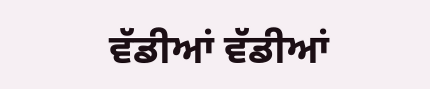ਵੱਡੀਆਂ ਵੱਡੀਆਂ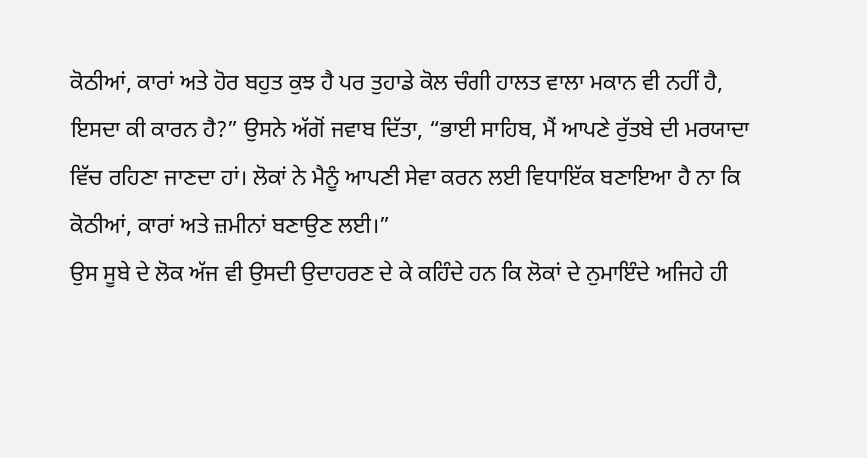ਕੋਠੀਆਂ, ਕਾਰਾਂ ਅਤੇ ਹੋਰ ਬਹੁਤ ਕੁਝ ਹੈ ਪਰ ਤੁਹਾਡੇ ਕੋਲ ਚੰਗੀ ਹਾਲਤ ਵਾਲਾ ਮਕਾਨ ਵੀ ਨਹੀਂ ਹੈ, ਇਸਦਾ ਕੀ ਕਾਰਨ ਹੈ?” ਉਸਨੇ ਅੱਗੋਂ ਜਵਾਬ ਦਿੱਤਾ, “ਭਾਈ ਸਾਹਿਬ, ਮੈਂ ਆਪਣੇ ਰੁੱਤਬੇ ਦੀ ਮਰਯਾਦਾ ਵਿੱਚ ਰਹਿਣਾ ਜਾਣਦਾ ਹਾਂ। ਲੋਕਾਂ ਨੇ ਮੈਨੂੰ ਆਪਣੀ ਸੇਵਾ ਕਰਨ ਲਈ ਵਿਧਾਇੱਕ ਬਣਾਇਆ ਹੈ ਨਾ ਕਿ ਕੋਠੀਆਂ, ਕਾਰਾਂ ਅਤੇ ਜ਼ਮੀਨਾਂ ਬਣਾਉਣ ਲਈ।”
ਉਸ ਸੂਬੇ ਦੇ ਲੋਕ ਅੱਜ ਵੀ ਉਸਦੀ ਉਦਾਹਰਣ ਦੇ ਕੇ ਕਹਿੰਦੇ ਹਨ ਕਿ ਲੋਕਾਂ ਦੇ ਨੁਮਾਇੰਦੇ ਅਜਿਹੇ ਹੀ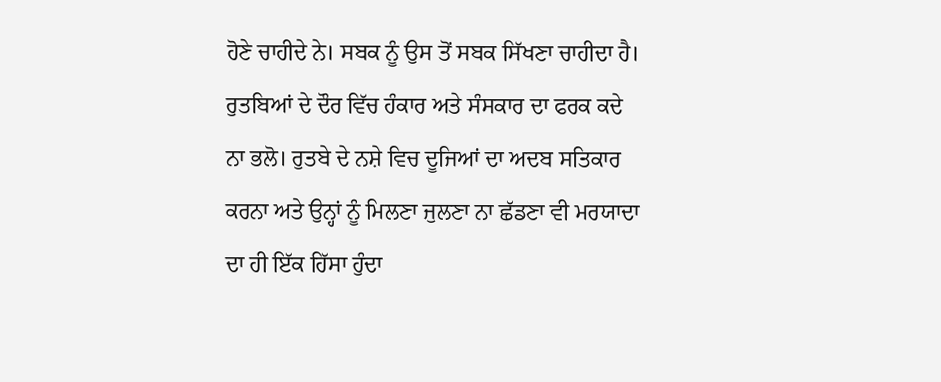ਹੋਣੇ ਚਾਹੀਦੇ ਨੇ। ਸਬਕ ਨੂੰ ਉਸ ਤੋਂ ਸਬਕ ਸਿੱਖਣਾ ਚਾਹੀਦਾ ਹੈ।
ਰੁਤਬਿਆਂ ਦੇ ਦੌਰ ਵਿੱਚ ਹੰਕਾਰ ਅਤੇ ਸੰਸਕਾਰ ਦਾ ਫਰਕ ਕਦੇ ਨਾ ਭਲੋ। ਰੁਤਬੇ ਦੇ ਨਸ਼ੇ ਵਿਚ ਦੂਜਿਆਂ ਦਾ ਅਦਬ ਸਤਿਕਾਰ ਕਰਨਾ ਅਤੇ ਉਨ੍ਹਾਂ ਨੂੰ ਮਿਲਣਾ ਜੁਲਣਾ ਨਾ ਛੱਡਣਾ ਵੀ ਮਰਯਾਦਾ ਦਾ ਹੀ ਇੱਕ ਹਿੱਸਾ ਹੁੰਦਾ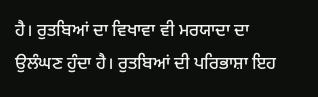ਹੈ। ਰੁਤਬਿਆਂ ਦਾ ਵਿਖਾਵਾ ਵੀ ਮਰਯਾਦਾ ਦਾ ਉਲੰਘਣ ਹੁੰਦਾ ਹੈ। ਰੁਤਬਿਆਂ ਦੀ ਪਰਿਭਾਸ਼ਾ ਇਹ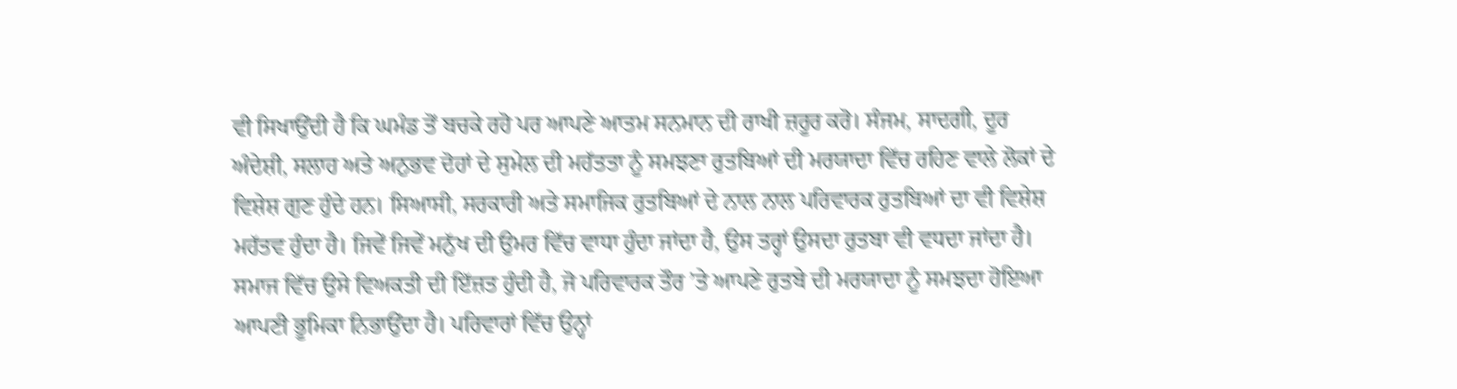ਵੀ ਸਿਖਾਉਂਦੀ ਹੈ ਕਿ ਘਮੰਡ ਤੋਂ ਬਚਕੇ ਰਹੋ ਪਰ ਆਪਣੇ ਆਤਮ ਸਨਮਾਨ ਦੀ ਰਾਖੀ ਜ਼ਰੂਰ ਕਰੋ। ਸੰਜਮ, ਸਾਦਗੀ, ਦੂਰ ਅੰਦੇਸ਼ੀ, ਸਲਾਹ ਅਤੇ ਅਨੁਭਵ ਦੋਹਾਂ ਦੇ ਸੁਮੇਲ ਦੀ ਮਹੱਤਤਾ ਨੂੰ ਸਮਝਣਾ ਰੁਤਬਿਆਂ ਦੀ ਮਰਯਾਦਾ ਵਿੱਚ ਰਹਿਣ ਵਾਲੇ ਲੋਕਾਂ ਦੇ ਵਿਸ਼ੇਸ਼ ਗੁਣ ਹੁੰਦੇ ਹਨ। ਸਿਆਸੀ, ਸਰਕਾਰੀ ਅਤੇ ਸਮਾਜਿਕ ਰੁਤਬਿਆਂ ਦੇ ਨਾਲ ਨਾਲ ਪਰਿਵਾਰਕ ਰੁਤਬਿਆਂ ਦਾ ਵੀ ਵਿਸ਼ੇਸ਼ ਮਹੱਤਵ ਹੁੰਦਾ ਹੈ। ਜਿਵੇਂ ਜਿਵੇਂ ਮਨੁੱਖ ਦੀ ਉਮਰ ਵਿੱਚ ਵਾਧਾ ਹੁੰਦਾ ਜਾਂਦਾ ਹੈ, ਉਸ ਤਰ੍ਹਾਂ ਉਸਦਾ ਰੁਤਬਾ ਵੀ ਵਧਦਾ ਜਾਂਦਾ ਹੈ। ਸਮਾਜ ਵਿੱਚ ਉਸੇ ਵਿਅਕਤੀ ਦੀ ਇੱਜ਼ਤ ਹੁੰਦੀ ਹੈ, ਜੋ ਪਰਿਵਾਰਕ ਤੌਰ ’ਤੇ ਆਪਣੇ ਰੁਤਬੇ ਦੀ ਮਰਯਾਦਾ ਨੂੰ ਸਮਝਦਾ ਹੋਇਆ ਆਪਣੀ ਭੂਮਿਕਾ ਨਿਭਾਉਂਦਾ ਹੈ। ਪਰਿਵਾਰਾਂ ਵਿੱਚ ਉਨ੍ਹਾਂ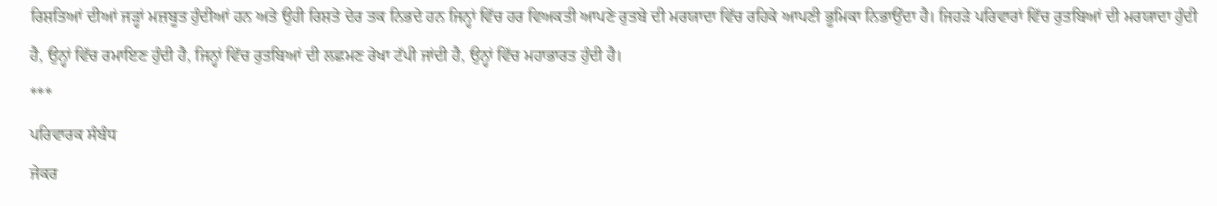ਰਿਸ਼ਤਿਆਂ ਦੀਆਂ ਜੜ੍ਹਾਂ ਮਜ਼ਬੂਤ ਹੁੰਦੀਆਂ ਹਨ ਅਤੇ ਉਹੀ ਰਿਸ਼ਤੇ ਦੇਰ ਤਕ ਨਿਭਦੇ ਹਨ ਜਿਨ੍ਹਾਂ ਵਿੱਚ ਹਰ ਵਿਅਕਤੀ ਆਪਣੇ ਰੁਤਬੇ ਦੀ ਮਰਯਾਦਾ ਵਿੱਚ ਰਹਿਕੇ ਆਪਣੀ ਭੂਮਿਕਾ ਨਿਭਾਉਂਦਾ ਹੈ। ਜਿਹੜੇ ਪਰਿਵਾਰਾਂ ਵਿੱਚ ਰੁਤਬਿਆਂ ਦੀ ਮਰਯਾਦਾ ਹੁੰਦੀ ਹੈ, ਉਨ੍ਹਾਂ ਵਿੱਚ ਰਮਾਇਣ ਹੁੰਦੀ ਹੈ, ਜਿਨ੍ਹਾਂ ਵਿੱਚ ਰੁਤਬਿਆਂ ਦੀ ਲਛਮਣ ਰੇਖਾ ਟੱਪੀ ਜਾਂਦੀ ਹੈ, ਉਨ੍ਹਾਂ ਵਿੱਚ ਮਹਾਭਾਰਤ ਹੁੰਦੀ ਹੈ।
***
ਪਰਿਵਾਰਕ ਸੰਬੰਧ
ਜੇਕਰ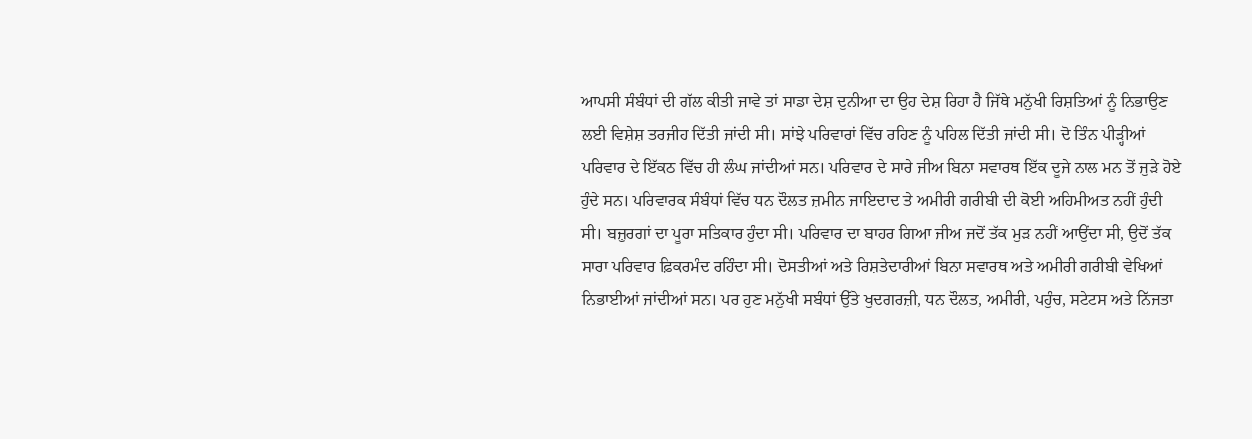ਆਪਸੀ ਸੰਬੰਧਾਂ ਦੀ ਗੱਲ ਕੀਤੀ ਜਾਵੇ ਤਾਂ ਸਾਡਾ ਦੇਸ਼ ਦੁਨੀਆ ਦਾ ਉਹ ਦੇਸ਼ ਰਿਹਾ ਹੈ ਜਿੱਥੇ ਮਨੁੱਖੀ ਰਿਸ਼ਤਿਆਂ ਨੂੰ ਨਿਭਾਉਣ ਲਈ ਵਿਸ਼ੇਸ਼ ਤਰਜੀਹ ਦਿੱਤੀ ਜਾਂਦੀ ਸੀ। ਸਾਂਝੇ ਪਰਿਵਾਰਾਂ ਵਿੱਚ ਰਹਿਣ ਨੂੰ ਪਹਿਲ ਦਿੱਤੀ ਜਾਂਦੀ ਸੀ। ਦੋ ਤਿੰਨ ਪੀੜ੍ਹੀਆਂ ਪਰਿਵਾਰ ਦੇ ਇੱਕਠ ਵਿੱਚ ਹੀ ਲੰਘ ਜਾਂਦੀਆਂ ਸਨ। ਪਰਿਵਾਰ ਦੇ ਸਾਰੇ ਜੀਅ ਬਿਨਾ ਸਵਾਰਥ ਇੱਕ ਦੂਜੇ ਨਾਲ ਮਨ ਤੋਂ ਜੁੜੇ ਹੋਏ ਹੁੰਦੇ ਸਨ। ਪਰਿਵਾਰਕ ਸੰਬੰਧਾਂ ਵਿੱਚ ਧਨ ਦੌਲਤ ਜ਼ਮੀਨ ਜਾਇਦਾਦ ਤੇ ਅਮੀਰੀ ਗਰੀਬੀ ਦੀ ਕੋਈ ਅਹਿਮੀਅਤ ਨਹੀਂ ਹੁੰਦੀ ਸੀ। ਬਜ਼ੁਰਗਾਂ ਦਾ ਪੂਰਾ ਸਤਿਕਾਰ ਹੁੰਦਾ ਸੀ। ਪਰਿਵਾਰ ਦਾ ਬਾਹਰ ਗਿਆ ਜੀਅ ਜਦੋਂ ਤੱਕ ਮੁੜ ਨਹੀਂ ਆਉਂਦਾ ਸੀ, ਉਦੋਂ ਤੱਕ ਸਾਰਾ ਪਰਿਵਾਰ ਫ਼ਿਕਰਮੰਦ ਰਹਿੰਦਾ ਸੀ। ਦੋਸਤੀਆਂ ਅਤੇ ਰਿਸ਼ਤੇਦਾਰੀਆਂ ਬਿਨਾ ਸਵਾਰਥ ਅਤੇ ਅਮੀਰੀ ਗਰੀਬੀ ਵੇਖਿਆਂ ਨਿਭਾਈਆਂ ਜਾਂਦੀਆਂ ਸਨ। ਪਰ ਹੁਣ ਮਨੁੱਖੀ ਸਬੰਧਾਂ ਉੱਤੇ ਖੁਦਗਰਜ਼ੀ, ਧਨ ਦੌਲਤ, ਅਮੀਰੀ, ਪਹੁੰਚ, ਸਟੇਟਸ ਅਤੇ ਨਿੱਜਤਾ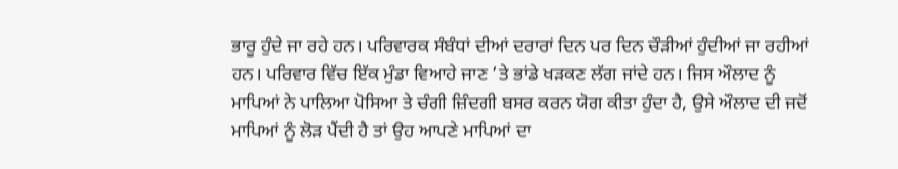ਭਾਰੂ ਹੁੰਦੇ ਜਾ ਰਹੇ ਹਨ। ਪਰਿਵਾਰਕ ਸੰਬੰਧਾਂ ਦੀਆਂ ਦਰਾਰਾਂ ਦਿਨ ਪਰ ਦਿਨ ਚੌੜੀਆਂ ਹੁੰਦੀਆਂ ਜਾ ਰਹੀਆਂ ਹਨ। ਪਰਿਵਾਰ ਵਿੱਚ ਇੱਕ ਮੁੰਡਾ ਵਿਆਹੇ ਜਾਣ ’ਤੇ ਭਾਂਡੇ ਖੜਕਣ ਲੱਗ ਜਾਂਦੇ ਹਨ। ਜਿਸ ਔਲਾਦ ਨੂੰ ਮਾਪਿਆਂ ਨੇ ਪਾਲਿਆ ਪੋਸਿਆ ਤੇ ਚੰਗੀ ਜ਼ਿੰਦਗੀ ਬਸਰ ਕਰਨ ਯੋਗ ਕੀਤਾ ਹੁੰਦਾ ਹੈ, ਉਸੇ ਔਲਾਦ ਦੀ ਜਦੋਂ ਮਾਪਿਆਂ ਨੂੰ ਲੋੜ ਪੈਂਦੀ ਹੈ ਤਾਂ ਉਹ ਆਪਣੇ ਮਾਪਿਆਂ ਦਾ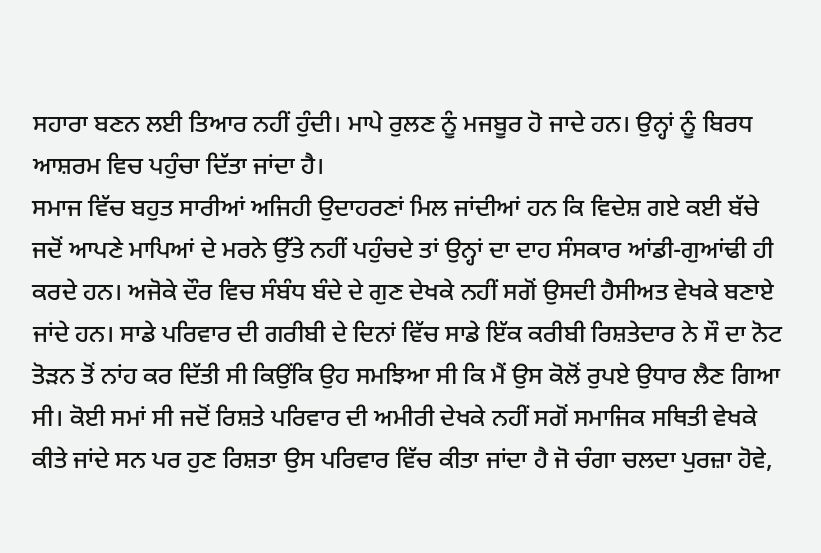ਸਹਾਰਾ ਬਣਨ ਲਈ ਤਿਆਰ ਨਹੀਂ ਹੁੰਦੀ। ਮਾਪੇ ਰੁਲਣ ਨੂੰ ਮਜਬੂਰ ਹੋ ਜਾਦੇ ਹਨ। ਉਨ੍ਹਾਂ ਨੂੰ ਬਿਰਧ ਆਸ਼ਰਮ ਵਿਚ ਪਹੁੰਚਾ ਦਿੱਤਾ ਜਾਂਦਾ ਹੈ।
ਸਮਾਜ ਵਿੱਚ ਬਹੁਤ ਸਾਰੀਆਂ ਅਜਿਹੀ ਉਦਾਹਰਣਾਂ ਮਿਲ ਜਾਂਦੀਆਂ ਹਨ ਕਿ ਵਿਦੇਸ਼ ਗਏ ਕਈ ਬੱਚੇ ਜਦੋਂ ਆਪਣੇ ਮਾਪਿਆਂ ਦੇ ਮਰਨੇ ਉੱਤੇ ਨਹੀਂ ਪਹੁੰਚਦੇ ਤਾਂ ਉਨ੍ਹਾਂ ਦਾ ਦਾਹ ਸੰਸਕਾਰ ਆਂਡੀ-ਗੁਆਂਢੀ ਹੀ ਕਰਦੇ ਹਨ। ਅਜੋਕੇ ਦੌਰ ਵਿਚ ਸੰਬੰਧ ਬੰਦੇ ਦੇ ਗੁਣ ਦੇਖਕੇ ਨਹੀਂ ਸਗੋਂ ਉਸਦੀ ਹੈਸੀਅਤ ਵੇਖਕੇ ਬਣਾਏ ਜਾਂਦੇ ਹਨ। ਸਾਡੇ ਪਰਿਵਾਰ ਦੀ ਗਰੀਬੀ ਦੇ ਦਿਨਾਂ ਵਿੱਚ ਸਾਡੇ ਇੱਕ ਕਰੀਬੀ ਰਿਸ਼ਤੇਦਾਰ ਨੇ ਸੌ ਦਾ ਨੋਟ ਤੋੜਨ ਤੋਂ ਨਾਂਹ ਕਰ ਦਿੱਤੀ ਸੀ ਕਿਉਂਕਿ ਉਹ ਸਮਝਿਆ ਸੀ ਕਿ ਮੈਂ ਉਸ ਕੋਲੋਂ ਰੁਪਏ ਉਧਾਰ ਲੈਣ ਗਿਆ ਸੀ। ਕੋਈ ਸਮਾਂ ਸੀ ਜਦੋਂ ਰਿਸ਼ਤੇ ਪਰਿਵਾਰ ਦੀ ਅਮੀਰੀ ਦੇਖਕੇ ਨਹੀਂ ਸਗੋਂ ਸਮਾਜਿਕ ਸਥਿਤੀ ਵੇਖਕੇ ਕੀਤੇ ਜਾਂਦੇ ਸਨ ਪਰ ਹੁਣ ਰਿਸ਼ਤਾ ਉਸ ਪਰਿਵਾਰ ਵਿੱਚ ਕੀਤਾ ਜਾਂਦਾ ਹੈ ਜੋ ਚੰਗਾ ਚਲਦਾ ਪੁਰਜ਼ਾ ਹੋਵੇ,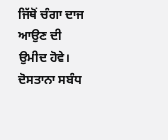ਜਿੱਥੋਂ ਚੰਗਾ ਦਾਜ ਆਉਣ ਦੀ ਉਮੀਦ ਹੋਵੇ। ਦੋਸਤਾਨਾ ਸਬੰਧ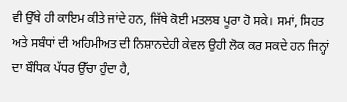ਵੀ ਉੱਥੇ ਹੀ ਕਾਇਮ ਕੀਤੇ ਜਾਂਦੇ ਹਨ, ਜਿੱਥੇ ਕੋਈ ਮਤਲਬ ਪੂਰਾ ਹੋ ਸਕੇ। ਸਮਾਂ, ਸਿਹਤ ਅਤੇ ਸਬੰਧਾਂ ਦੀ ਅਹਿਮੀਅਤ ਦੀ ਨਿਸ਼ਾਨਦੇਹੀ ਕੇਵਲ ਉਹੀ ਲੋਕ ਕਰ ਸਕਦੇ ਹਨ ਜਿਨ੍ਹਾਂ ਦਾ ਬੌਧਿਕ ਪੱਧਰ ਉੱਚਾ ਹੁੰਦਾ ਹੈ,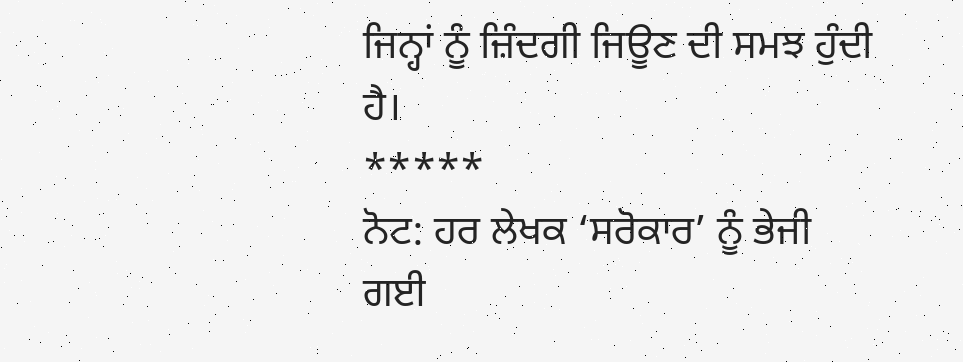ਜਿਨ੍ਹਾਂ ਨੂੰ ਜ਼ਿੰਦਗੀ ਜਿਊਣ ਦੀ ਸਮਝ ਹੁੰਦੀ ਹੈ।
*****
ਨੋਟ: ਹਰ ਲੇਖਕ ‘ਸਰੋਕਾਰ’ ਨੂੰ ਭੇਜੀ ਗਈ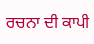ਰਚਨਾ ਦੀ ਕਾਪੀ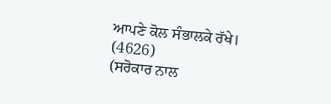ਆਪਣੇ ਕੋਲ ਸੰਭਾਲਕੇ ਰੱਖੇ।
(4626)
(ਸਰੋਕਾਰ ਨਾਲ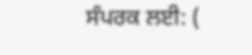ਸੰਪਰਕ ਲਈ: (